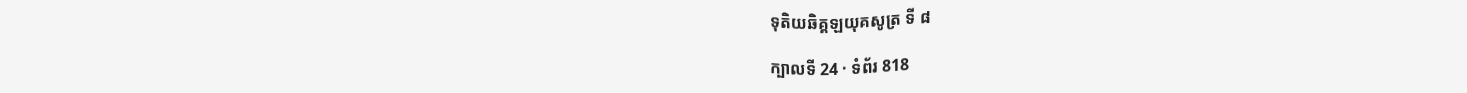ទុតិយឆិគ្គឡយុគសូត្រ ទី ៨

ក្បាលទី 24 · ទំព័រ 818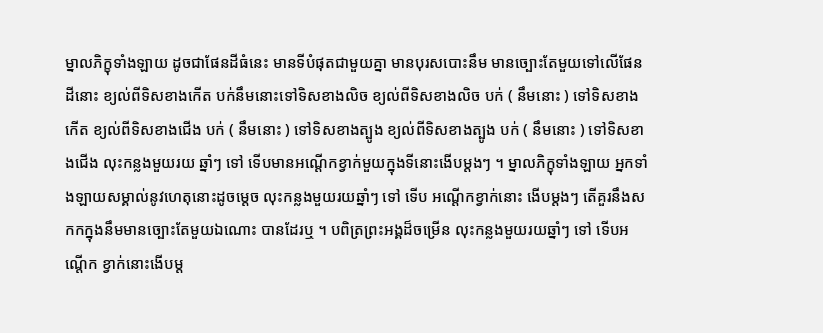ម្នាលភិក្ខុទាំងឡាយ ដូចជាផែនដីធំនេះ មានទីបំផុតជាមួយគ្នា មានបុរសបោះនឹម មានច្បោះតែមួយទៅលើផែនដីនោះ ខ្យល់ពីទិសខាងកើត បក់នឹមនោះទៅទិសខាងលិច ខ្យល់ពីទិសខាងលិច បក់ ( នឹមនោះ ) ទៅទិសខាងកើត ខ្យល់ពីទិសខាងជើង បក់ ( នឹមនោះ ) ទៅទិសខាងត្បូង ខ្យល់ពីទិសខាងត្បូង បក់ ( នឹមនោះ ) ទៅទិសខាងជើង លុះកន្លងមួយរយ ឆ្នាំៗ ទៅ ទើបមានអណ្តើកខ្វាក់មួយក្នុងទីនោះងើបម្តងៗ ។ ម្នាលភិក្ខុទាំងឡាយ អ្នកទាំងឡាយសម្គាល់នូវហេតុនោះដូចម្តេច លុះកន្លងមួយរយឆ្នាំៗ ទៅ ទើប អណ្តើកខ្វាក់នោះ ងើបម្តងៗ តើគួរនឹងសកកក្នុងនឹមមានច្បោះតែមួយឯណោះ បានដែរឬ ។ បពិត្រព្រះអង្គដ៏ចម្រើន លុះកន្លងមួយរយឆ្នាំៗ ទៅ ទើបអណ្តើក ខ្វាក់នោះងើបម្ត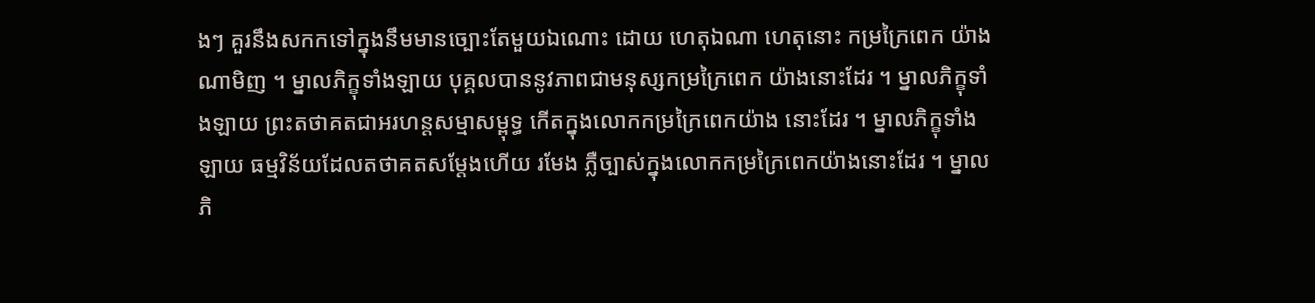ងៗ គួរនឹងសកកទៅក្នុងនឹមមានច្បោះតែមួយឯណោះ ដោយ ហេតុឯណា ហេតុនោះ កម្រក្រៃពេក យ៉ាងណាមិញ ។ ម្នាលភិក្ខុទាំងឡាយ បុគ្គលបាននូវភាពជាមនុស្សកម្រក្រៃពេក យ៉ាងនោះដែរ ។ ម្នាលភិក្ខុទាំងឡាយ ព្រះតថាគតជាអរហន្តសម្មាសម្ពុទ្ធ កើតក្នុងលោកកម្រក្រៃពេកយ៉ាង នោះដែរ ។ ម្នាលភិក្ខុទាំងឡាយ ធម្មវិន័យដែលតថាគតសម្តែងហើយ រមែង ភ្លឺច្បាស់ក្នុងលោកកម្រក្រៃពេកយ៉ាងនោះដែរ ។ ម្នាលភិ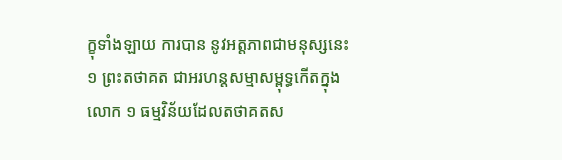ក្ខុទាំងឡាយ ការបាន នូវអត្តភាពជាមនុស្សនេះ ១ ព្រះតថាគត ជាអរហន្តសម្មាសម្ពុទ្ធកើតក្នុងលោក ១ ធម្មវិន័យដែលតថាគតស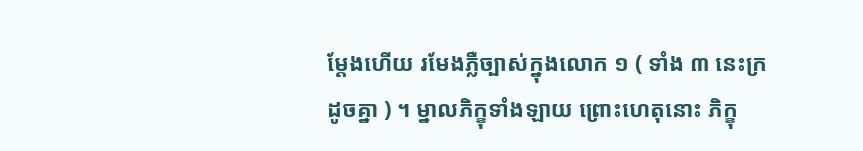ម្តែងហើយ រមែងភ្លឺច្បាស់ក្នុងលោក ១ ( ទាំង ៣ នេះក្រដូចគ្នា ) ។ ម្នាលភិក្ខុទាំងឡាយ ព្រោះហេតុនោះ ភិក្ខុ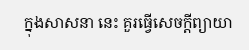ក្នុងសាសនា នេះ គួរធ្វើសេចក្តីព្យាយា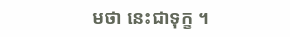មថា នេះជាទុក្ខ ។